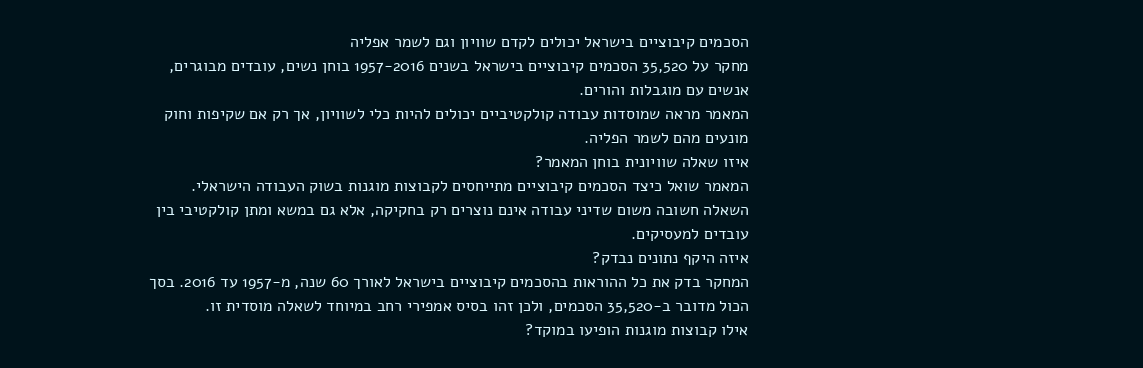הסכמים קיבוציים בישראל יכולים לקדם שוויון וגם לשמר אפליה
מחקר על 35,520 הסכמים קיבוציים בישראל בשנים 1957-2016 בוחן נשים, עובדים מבוגרים, אנשים עם מוגבלות והורים.
המאמר מראה שמוסדות עבודה קולקטיביים יכולים להיות כלי לשוויון, אך רק אם שקיפות וחוק מונעים מהם לשמר הפליה.
איזו שאלה שוויונית בוחן המאמר?
המאמר שואל כיצד הסכמים קיבוציים מתייחסים לקבוצות מוגנות בשוק העבודה הישראלי. השאלה חשובה משום שדיני עבודה אינם נוצרים רק בחקיקה, אלא גם במשא ומתן קולקטיבי בין עובדים למעסיקים.
איזה היקף נתונים נבדק?
המחקר בדק את כל ההוראות בהסכמים קיבוציים בישראל לאורך 60 שנה, מ-1957 עד 2016. בסך הכול מדובר ב-35,520 הסכמים, ולכן זהו בסיס אמפירי רחב במיוחד לשאלה מוסדית זו.
אילו קבוצות מוגנות הופיעו במוקד?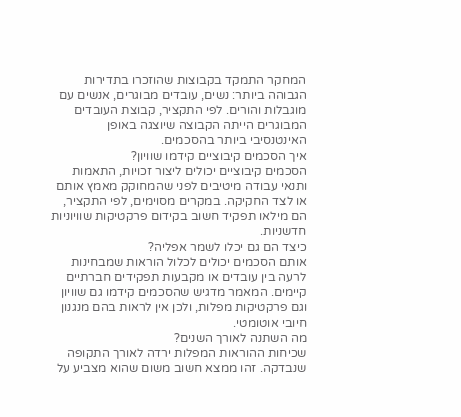המחקר התמקד בקבוצות שהוזכרו בתדירות הגבוהה ביותר: נשים, עובדים מבוגרים, אנשים עם מוגבלות והורים. לפי התקציר, קבוצת העובדים המבוגרים הייתה הקבוצה שיוצגה באופן האינטנסיבי ביותר בהסכמים.
איך הסכמים קיבוציים קידמו שוויון?
הסכמים קיבוציים יכולים ליצור זכויות, התאמות ותנאי עבודה מיטיבים לפני שהמחוקק מאמץ אותם או לצד החקיקה. במקרים מסוימים, לפי התקציר, הם מילאו תפקיד חשוב בקידום פרקטיקות שוויוניות חדשניות.
כיצד הם גם יכלו לשמר אפליה?
אותם הסכמים יכולים לכלול הוראות שמבחינות לרעה בין עובדים או מקבעות תפקידים חברתיים קיימים. המאמר מדגיש שהסכמים קידמו גם שוויון וגם פרקטיקות מפלות, ולכן אין לראות בהם מנגנון חיובי אוטומטי.
מה השתנה לאורך השנים?
שכיחות ההוראות המפלות ירדה לאורך התקופה שנבדקה. זהו ממצא חשוב משום שהוא מצביע על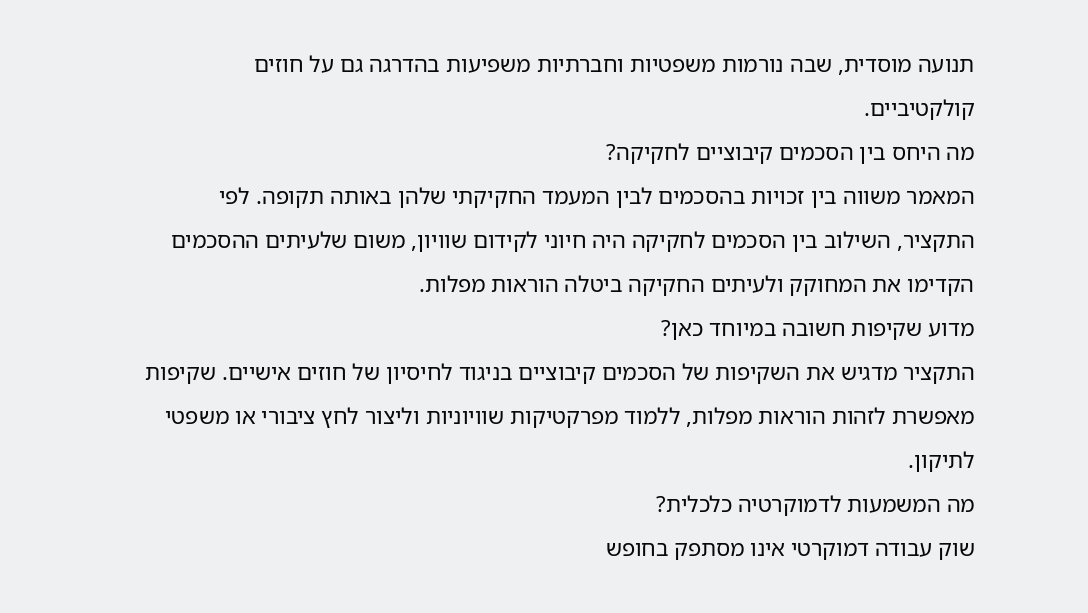תנועה מוסדית, שבה נורמות משפטיות וחברתיות משפיעות בהדרגה גם על חוזים קולקטיביים.
מה היחס בין הסכמים קיבוציים לחקיקה?
המאמר משווה בין זכויות בהסכמים לבין המעמד החקיקתי שלהן באותה תקופה. לפי התקציר, השילוב בין הסכמים לחקיקה היה חיוני לקידום שוויון, משום שלעיתים ההסכמים הקדימו את המחוקק ולעיתים החקיקה ביטלה הוראות מפלות.
מדוע שקיפות חשובה במיוחד כאן?
התקציר מדגיש את השקיפות של הסכמים קיבוציים בניגוד לחיסיון של חוזים אישיים. שקיפות מאפשרת לזהות הוראות מפלות, ללמוד מפרקטיקות שוויוניות וליצור לחץ ציבורי או משפטי לתיקון.
מה המשמעות לדמוקרטיה כלכלית?
שוק עבודה דמוקרטי אינו מסתפק בחופש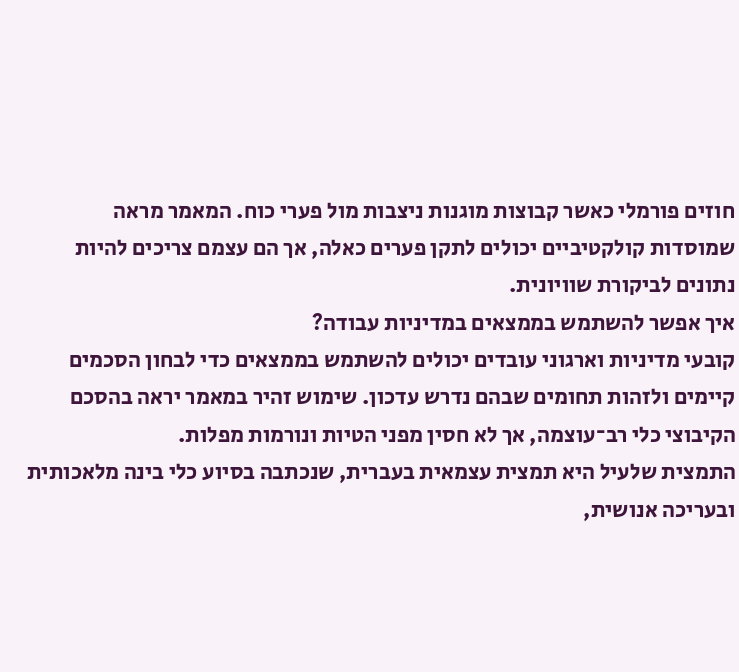חוזים פורמלי כאשר קבוצות מוגנות ניצבות מול פערי כוח. המאמר מראה שמוסדות קולקטיביים יכולים לתקן פערים כאלה, אך הם עצמם צריכים להיות נתונים לביקורת שוויונית.
איך אפשר להשתמש בממצאים במדיניות עבודה?
קובעי מדיניות וארגוני עובדים יכולים להשתמש בממצאים כדי לבחון הסכמים קיימים ולזהות תחומים שבהם נדרש עדכון. שימוש זהיר במאמר יראה בהסכם הקיבוצי כלי רב־עוצמה, אך לא חסין מפני הטיות ונורמות מפלות.
התמצית שלעיל היא תמצית עצמאית בעברית, שנכתבה בסיוע כלי בינה מלאכותית ובעריכה אנושית,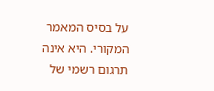על בסיס המאמר המקורי. היא אינה תרגום רשמי של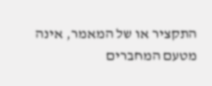התקציר או של המאמר, אינה מטעם המחברים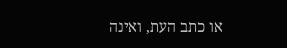או כתב העת, ואינה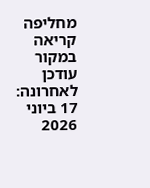מחליפה קריאה במקור
עודכן לאחרונה: 17 ביוני 2026